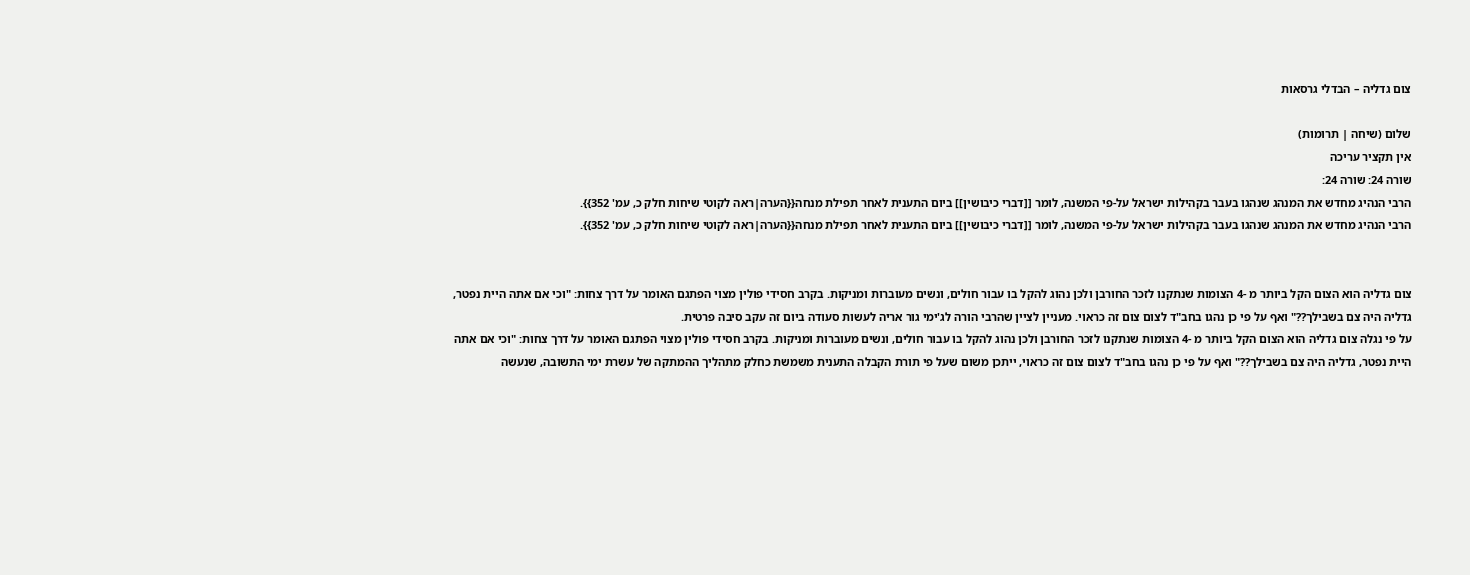צום גדליה – הבדלי גרסאות

שלום (שיחה | תרומות)
אין תקציר עריכה
שורה 24: שורה 24:
הרבי הנהיג מחדש את המנהג שנהגו בעבר בקהילות ישראל על-פי המשנה, לומר [[דברי כיבושין]] ביום התענית לאחר תפילת מנחה{{הערה|ראה לקוטי שיחות חלק כ, עמ' 352}}.
הרבי הנהיג מחדש את המנהג שנהגו בעבר בקהילות ישראל על-פי המשנה, לומר [[דברי כיבושין]] ביום התענית לאחר תפילת מנחה{{הערה|ראה לקוטי שיחות חלק כ, עמ' 352}}.


צום גדליה הוא הצום הקל ביותר מ -4 הצומות שנתקנו לזכר החורבן ולכן נהוג להקל בו עבור חולים, ונשים מעוברות ומניקות. בקרב חסידי פולין מצוי הפתגם האומר על דרך צחות: "וכי אם אתה היית נפטר, גדליה היה צם בשבילך??" ואף על פי כן נהגו בחב"ד לצום צום זה כראוי. מעניין לציין שהרבי הורה לג'ימי גור אריה לעשות סעודה ביום זה עקב סיבה פרטית.
על פי נגלה צום גדליה הוא הצום הקל ביותר מ -4 הצומות שנתקנו לזכר החורבן ולכן נהוג להקל בו עבור חולים, ונשים מעוברות ומניקות. בקרב חסידי פולין מצוי הפתגם האומר על דרך צחות: "וכי אם אתה היית נפטר, גדליה היה צם בשבילך??" ואף על פי כן נהגו בחב"ד לצום צום זה כראוי, ייתכן משום שעל פי תורת הקבלה התענית משמשת כחלק מתהליך ההמתקה של עשרת ימי התשובה, שנעשה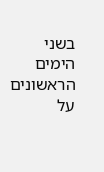בשני הימים הראשונים על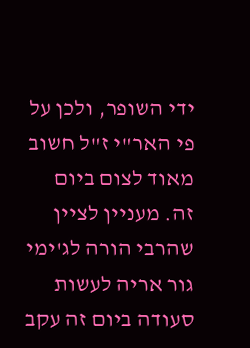ידי השופר, ולכן על פי האר"י ז"ל חשוב מאוד לצום ביום זה. מעניין לציין שהרבי הורה לג'ימי גור אריה לעשות סעודה ביום זה עקב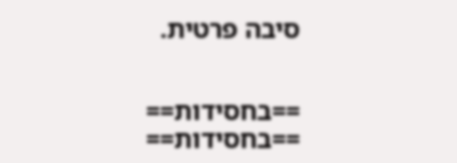סיבה פרטית.


==בחסידות==
==בחסידות==